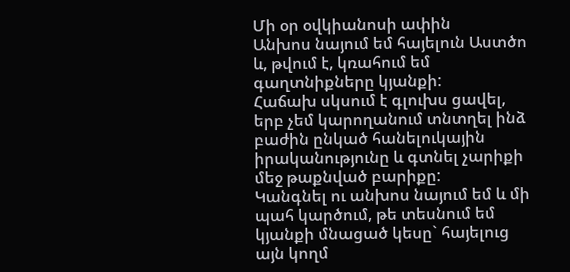Մի օր օվկիանոսի ափին
Անխոս նայում եմ հայելուն Աստծո և, թվում է, կռահում եմ գաղտնիքները կյանքի:
Հաճախ սկսում է գլուխս ցավել, երբ չեմ կարողանում տնտղել ինձ բաժին ընկած հանելուկային իրականությունը և գտնել չարիքի մեջ թաքնված բարիքը:
Կանգնել ու անխոս նայում եմ և մի պահ կարծում, թե տեսնում եմ կյանքի մնացած կեսը` հայելուց այն կողմ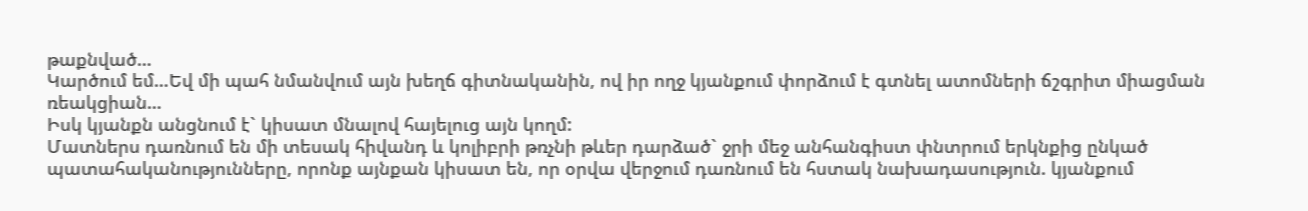թաքնված…
Կարծում եմ…Եվ մի պահ նմանվում այն խեղճ գիտնականին, ով իր ողջ կյանքում փորձում է գտնել ատոմների ճշգրիտ միացման ռեակցիան…
Իսկ կյանքն անցնում է` կիսատ մնալով հայելուց այն կողմ:
Մատներս դառնում են մի տեսակ հիվանդ և կոլիբրի թռչնի թևեր դարձած` ջրի մեջ անհանգիստ փնտրում երկնքից ընկած պատահականությունները, որոնք այնքան կիսատ են, որ օրվա վերջում դառնում են հստակ նախադասություն. կյանքում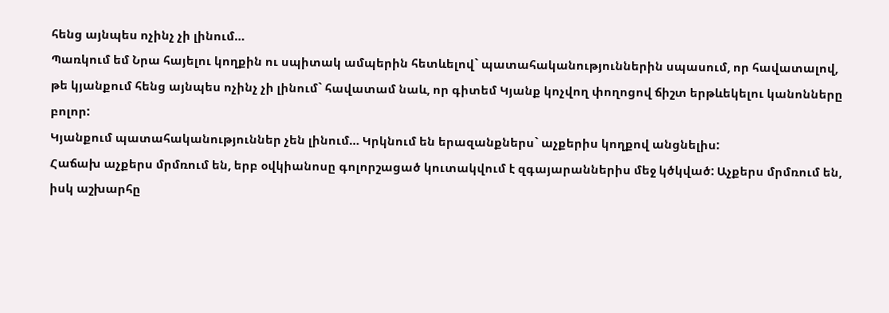հենց այնպես ոչինչ չի լինում…
Պառկում եմ Նրա հայելու կողքին ու սպիտակ ամպերին հետևելով` պատահականություններին սպասում, որ հավատալով, թե կյանքում հենց այնպես ոչինչ չի լինում` հավատամ նաև, որ գիտեմ Կյանք կոչվող փողոցով ճիշտ երթևեկելու կանոնները բոլոր:
Կյանքում պատահականություններ չեն լինում… Կրկնում են երազանքներս` աչքերիս կողքով անցնելիս:
Հաճախ աչքերս մրմռում են, երբ օվկիանոսը գոլորշացած կուտակվում է զգայարաններիս մեջ կծկված: Աչքերս մրմռում են, իսկ աշխարհը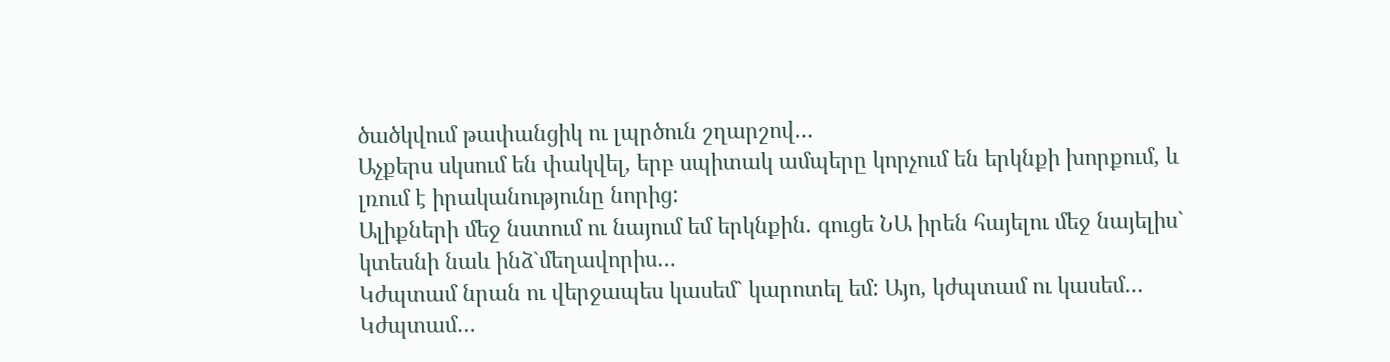ծածկվում թափանցիկ ու լպրծուն շղարշով…
Աչքերս սկսում են փակվել, երբ սպիտակ ամպերը կորչում են երկնքի խորքում, և լռում է իրականությունը նորից:
Ալիքների մեջ նստում ու նայում եմ երկնքին. գուցե ՆԱ իրեն հայելու մեջ նայելիս` կտեսնի նաև ինձ`մեղավորիս…
Կժպտամ նրան ու վերջապես կասեմ` կարոտել եմ: Այո, կժպտամ ու կասեմ…
Կժպտամ…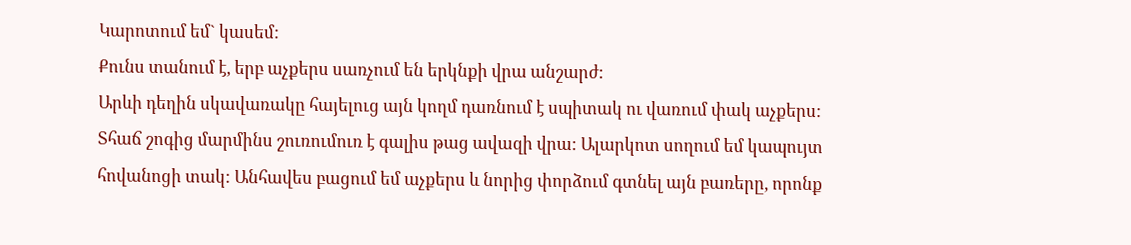Կարոտում եմ` կասեմ:
Քունս տանում է, երբ աչքերս սառչում են երկնքի վրա անշարժ:
Արևի դեղին սկավառակը հայելուց այն կողմ դառնում է սպիտակ ու վառում փակ աչքերս: Տհաճ շոգից մարմինս շուռումուռ է գալիս թաց ավազի վրա: Ալարկոտ սողում եմ կապույտ հովանոցի տակ: Անհավես բացում եմ աչքերս և նորից փորձում գտնել այն բառերը, որոնք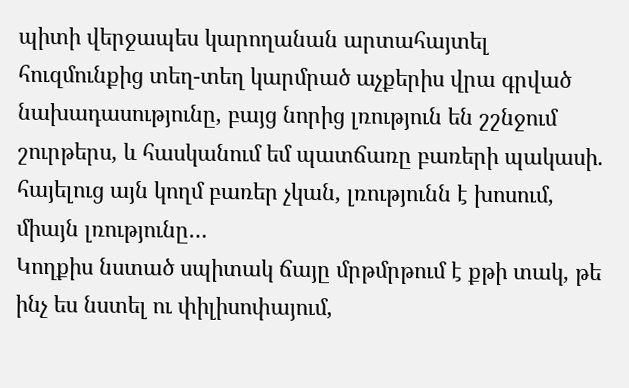պիտի վերջապես կարողանան արտահայտել հուզմունքից տեղ-տեղ կարմրած աչքերիս վրա գրված նախադասությունը, բայց նորից լռություն են շշնջում շուրթերս, և հասկանում եմ պատճառը բառերի պակասի. հայելուց այն կողմ բառեր չկան, լռությունն է խոսում, միայն լռությունը…
Կողքիս նստած սպիտակ ճայը մրթմրթում է քթի տակ, թե ինչ ես նստել ու փիլիսոփայում,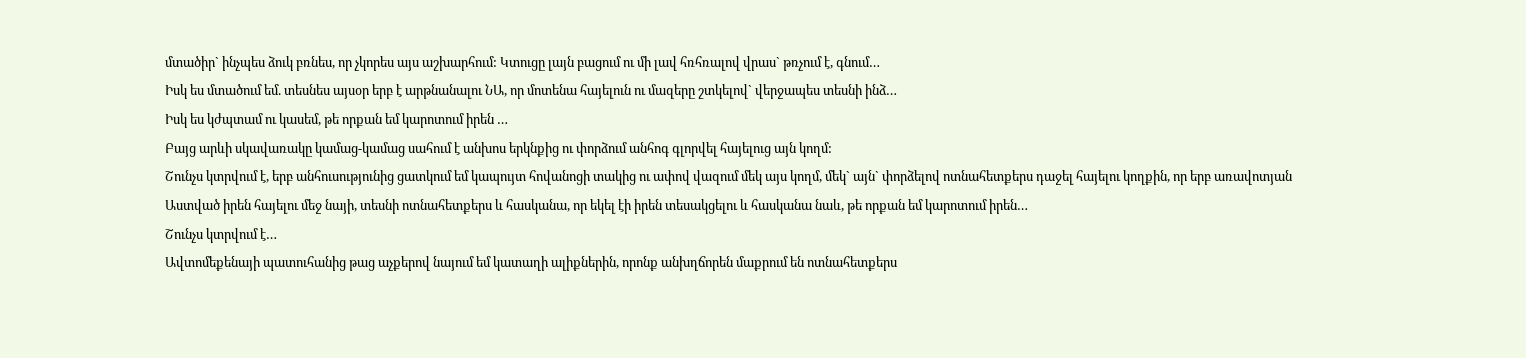մտածիր` ինչպես ձուկ բռնես, որ չկորես այս աշխարհում: Կտուցը լայն բացում ու մի լավ հռհռալով վրաս` թռչում է, գնում…
Իսկ ես մտածում եմ. տեսնես այսօր երբ է արթնանալու ՆԱ, որ մոտենա հայելուն ու մազերը շտկելով` վերջապես տեսնի ինձ…
Իսկ ես կժպտամ ու կասեմ, թե որքան եմ կարոտում իրեն …
Բայց արևի սկավառակը կամաց-կամաց սահում է անխոս երկնքից ու փորձում անհոգ գլորվել հայելուց այն կողմ:
Շունչս կտրվում է, երբ անհուսությունից ցատկում եմ կապույտ հովանոցի տակից ու ափով վազում մեկ այս կողմ, մեկ` այն` փորձելով ոտնահետքերս դաջել հայելու կողքին, որ երբ առավոտյան Աստված իրեն հայելու մեջ նայի, տեսնի ոտնահետքերս և հասկանա, որ եկել էի իրեն տեսակցելու և հասկանա նաև, թե որքան եմ կարոտում իրեն…
Շունչս կտրվում է…
Ավտոմեքենայի պատուհանից թաց աչքերով նայում եմ կատաղի ալիքներին, որոնք անխղճորեն մաքրում են ոտնահետքերս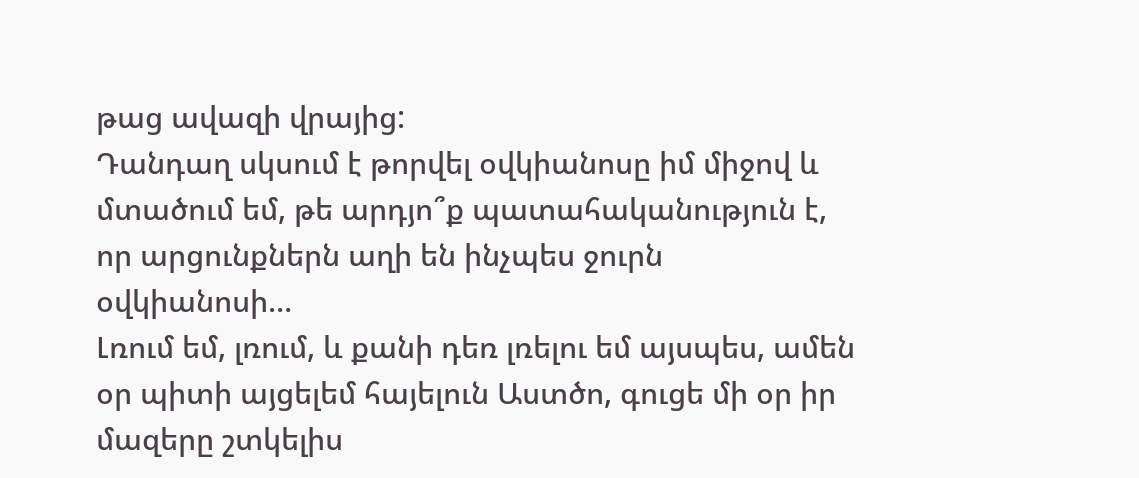թաց ավազի վրայից:
Դանդաղ սկսում է թորվել օվկիանոսը իմ միջով և մտածում եմ, թե արդյո՞ք պատահականություն է, որ արցունքներն աղի են ինչպես ջուրն օվկիանոսի…
Լռում եմ, լռում, և քանի դեռ լռելու եմ այսպես, ամեն օր պիտի այցելեմ հայելուն Աստծո, գուցե մի օր իր մազերը շտկելիս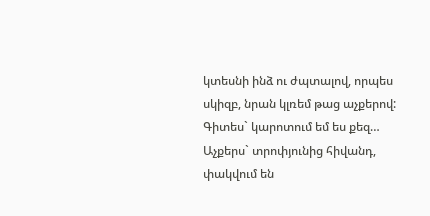կտեսնի ինձ ու ժպտալով, որպես սկիզբ, նրան կլռեմ թաց աչքերով:
Գիտես` կարոտում եմ ես քեզ…
Աչքերս` տրոփյունից հիվանդ, փակվում են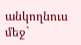անկողնուս մեջ`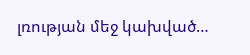լռության մեջ կախված…